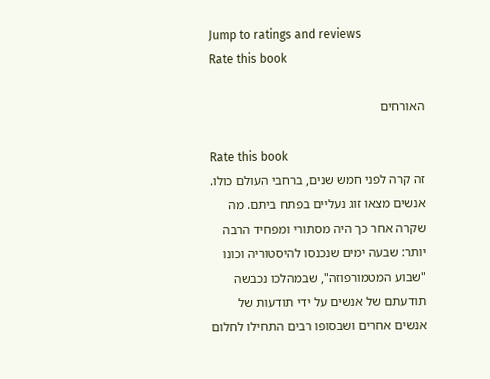Jump to ratings and reviews
Rate this book

האורחים

Rate this book
זה קרה לפני חמש שנים, ברחבי העולם כולו. אנשים מצאו זוג נעליים בפתח ביתם. מה שקרה אחר כך היה מסתורי ומפחיד הרבה יותר: שבעה ימים שנכנסו להיסטוריה וכונו "שבוע המטמורפוזה", שבמהלכו נכבשה תודעתם של אנשים על ידי תודעות של אנשים אחרים ושבסופו רבים התחילו לחלום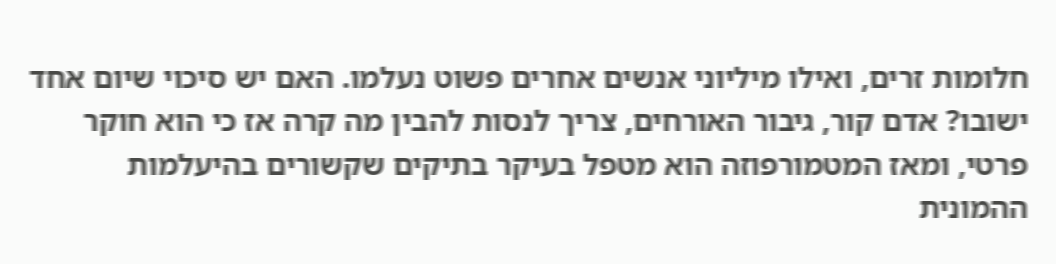חלומות זרים, ואילו מיליוני אנשים אחרים פשוט נעלמו. האם יש סיכוי שיום אחד ישובו? אדם קור, גיבור האורחים, צריך לנסות להבין מה קרה אז כי הוא חוקר פרטי, ומאז המטמורפוזה הוא מטפל בעיקר בתיקים שקשורים בהיעלמות ההמונית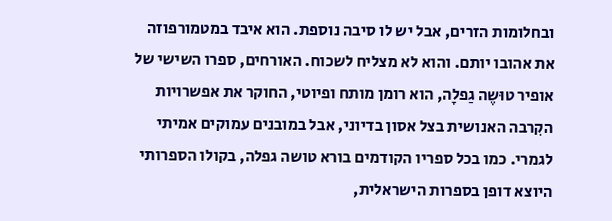ובחלומות הזרים, אבל יש לו סיבה נוספת. הוא איבד במטמורפוזה את אהובו יותם. והוא לא מצליח לשכוח. האורחים, ספרו השישי של אופיר טוּשֶה גַפלָה, הוא רומן מותח ופיוטי, החוקר את אפשרויות הקִרבה האנושית בצל אסון בדיוני, אבל במובנים עמוקים אמיתי לגמרי. כמו בכל ספריו הקודמים בורא טושה גפלה, בקולו הספרותי היוצא דופן בספרות הישראלית,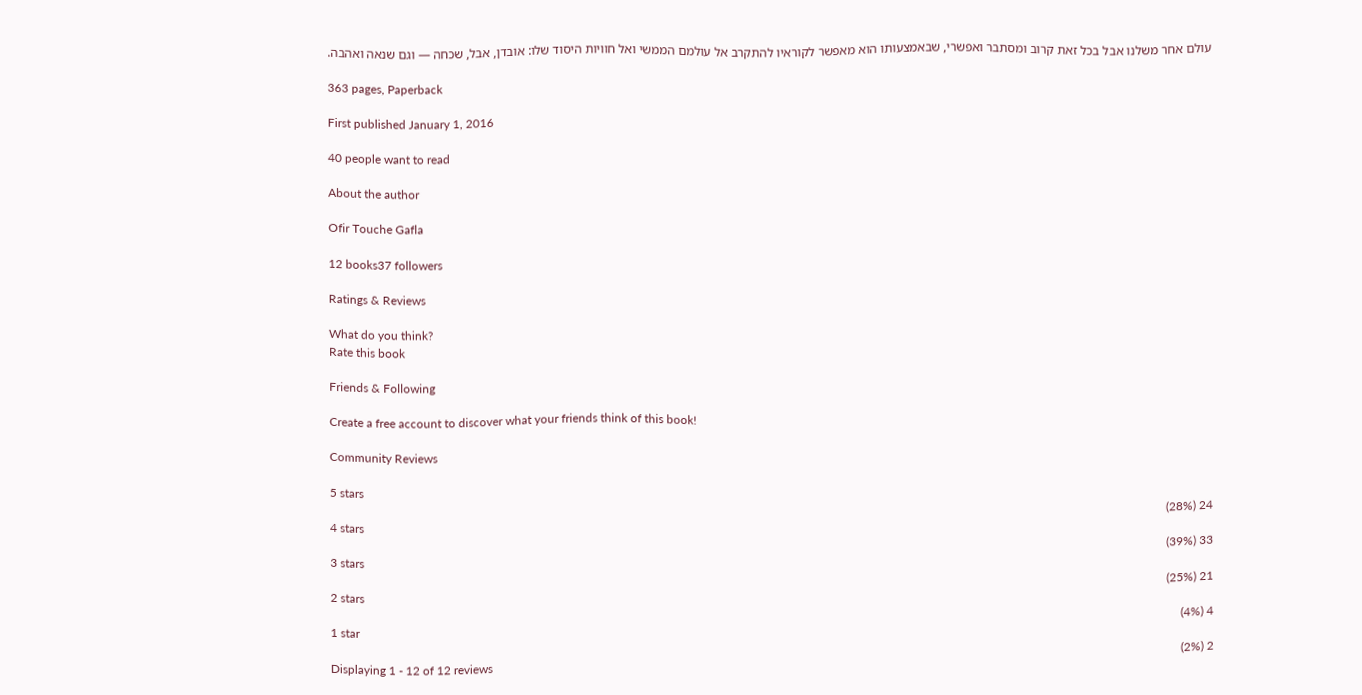עולם אחר משלנו אבל בכל זאת קרוב ומסתבר ואפשרי, שבאמצעותו הוא מאפשר לקוראיו להתקרב אל עולמם הממשי ואל חוויות היסוד שלו: אובדן, אבל, שכחה — וגם שנאה ואהבה.

363 pages, Paperback

First published January 1, 2016

40 people want to read

About the author

Ofir Touche Gafla

12 books37 followers

Ratings & Reviews

What do you think?
Rate this book

Friends & Following

Create a free account to discover what your friends think of this book!

Community Reviews

5 stars
24 (28%)
4 stars
33 (39%)
3 stars
21 (25%)
2 stars
4 (4%)
1 star
2 (2%)
Displaying 1 - 12 of 12 reviews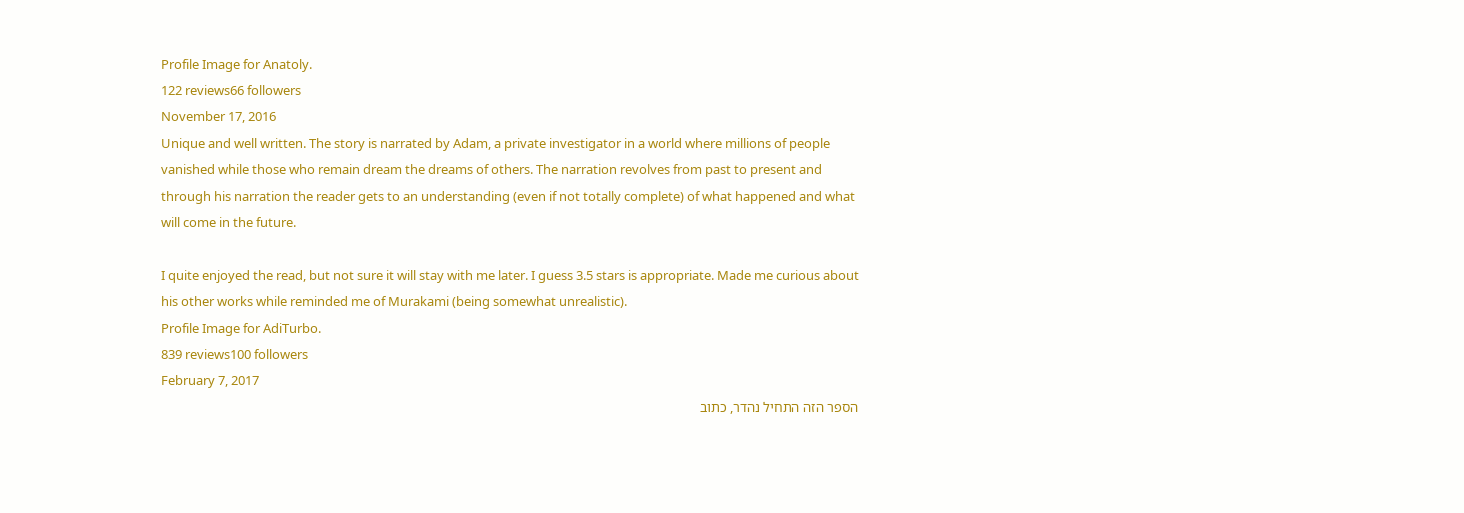Profile Image for Anatoly.
122 reviews66 followers
November 17, 2016
Unique and well written. The story is narrated by Adam, a private investigator in a world where millions of people vanished while those who remain dream the dreams of others. The narration revolves from past to present and through his narration the reader gets to an understanding (even if not totally complete) of what happened and what will come in the future.

I quite enjoyed the read, but not sure it will stay with me later. I guess 3.5 stars is appropriate. Made me curious about his other works while reminded me of Murakami (being somewhat unrealistic).
Profile Image for AdiTurbo.
839 reviews100 followers
February 7, 2017
הספר הזה התחיל נהדר, כתוב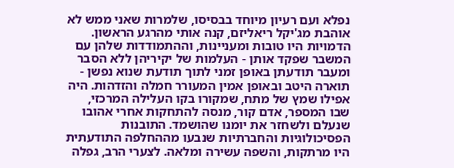נפלא ועם רעיון מיוחד בבסיסו, שלמרות שאני ממש לא אוהבת מג'יקל ריאליזם, קנה אותי מהרגע הראשון. הדמויות היו טובות ומעניינות, וההתמודדות שלהן עם המשבר שפקד אותן - העלמות של יקיריהן ללא הסבר ומעבר תודעתן באופן זמני לתוך תודעת שנוא נפשן - תוארה היטב ובאופן אמין המעורר חמלה והזדהות. היה אפילו שמץ של מתח, שמקורו בקו העלילה המרכזי, שבו המספר, אדם קור, מנסה להתחקות אחרי אהובו שנעלם ולשחזר את יומנו שהושמד. התובנות הפסיכולוגיות והחברתיות שנבעו מההחלפה התודעתית היו מרתקות, והשפה עשירה ומלאה. לצערי הרב, גפלה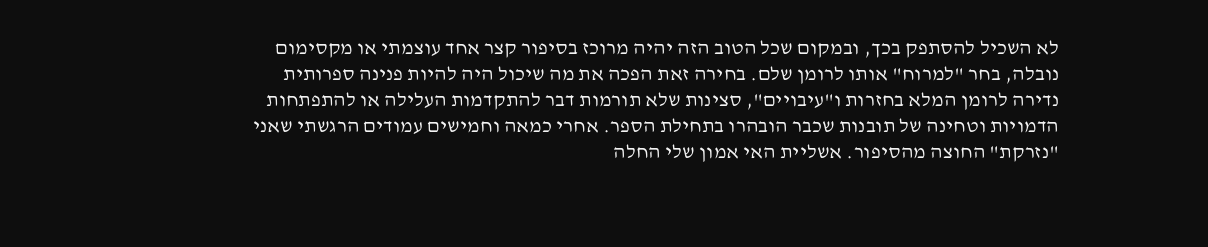לא השכיל להסתפק בכך, ובמקום שכל הטוב הזה יהיה מרוכז בסיפור קצר אחד עוצמתי או מקסימום נובלה, בחר "למרוח" אותו לרומן שלם. בחירה זאת הפכה את מה שיכול היה להיות פנינה ספרותית נדירה לרומן המלא בחזרות ו"עיבויים", סצינות שלא תורמות דבר להתקדמות העלילה או להתפתחות הדמויות וטחינה של תובנות שכבר הובהרו בתחילת הספר. אחרי כמאה וחמישים עמודים הרגשתי שאני "נזרקת" החוצה מהסיפור. אשליית האי אמון שלי החלה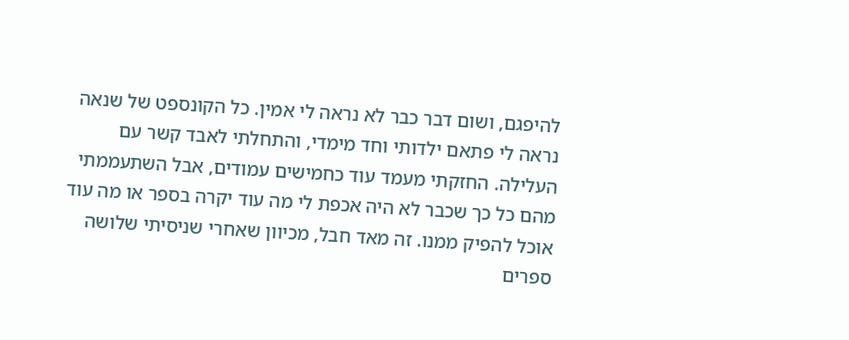להיפגם, ושום דבר כבר לא נראה לי אמין. כל הקונספט של שנאה נראה לי פתאם ילדותי וחד מימדי, והתחלתי לאבד קשר עם העלילה. החזקתי מעמד עוד כחמישים עמודים, אבל השתעממתי מהם כל כך שכבר לא היה אכפת לי מה עוד יקרה בספר או מה עוד אוכל להפיק ממנו. זה מאד חבל, מכיוון שאחרי שניסיתי שלושה ספרים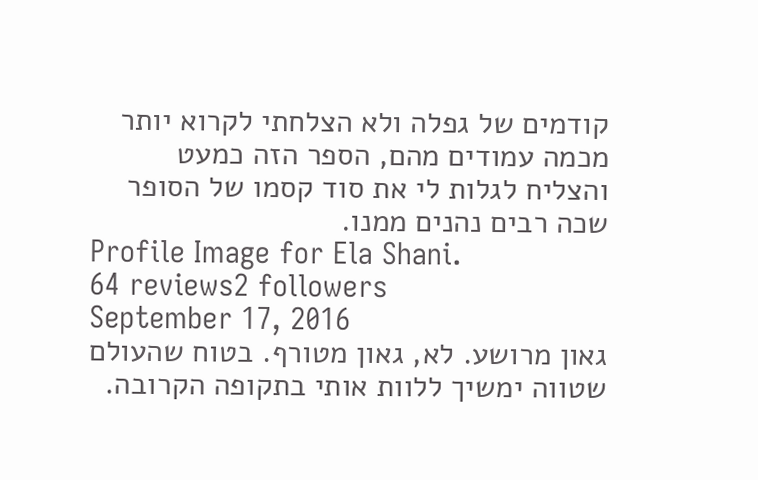קודמים של גפלה ולא הצלחתי לקרוא יותר מכמה עמודים מהם, הספר הזה כמעט והצליח לגלות לי את סוד קסמו של הסופר שכה רבים נהנים ממנו.
Profile Image for Ela Shani.
64 reviews2 followers
September 17, 2016
גאון מרושע. לא, גאון מטורף. בטוח שהעולם שטווה ימשיך ללוות אותי בתקופה הקרובה.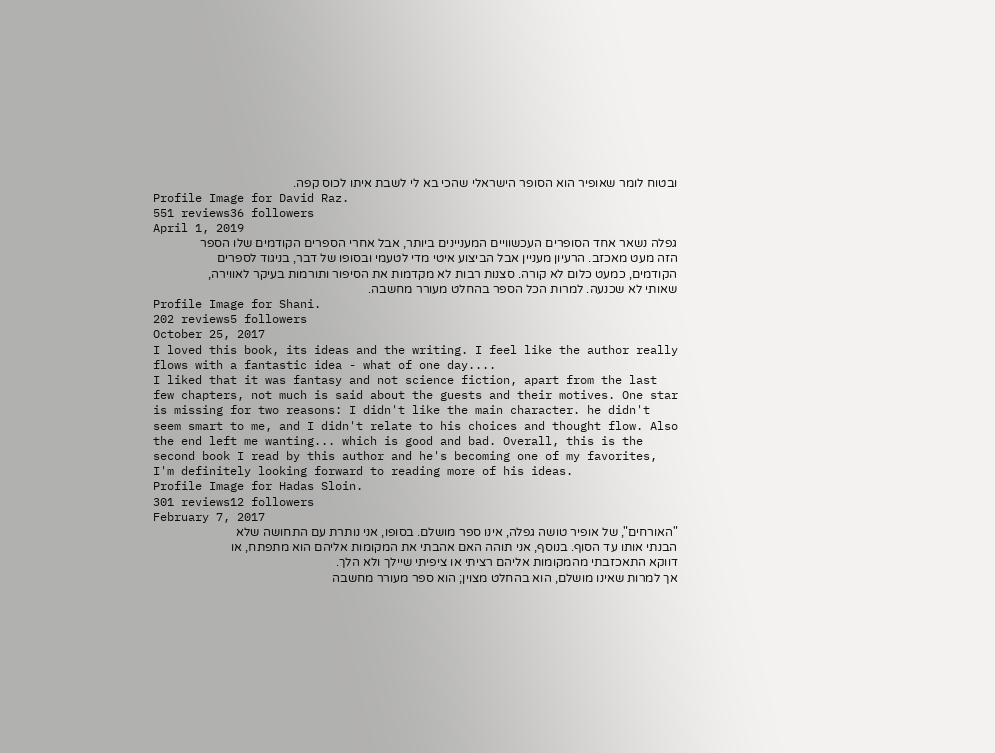ובטוח לומר שאופיר הוא הסופר הישראלי שהכי בא לי לשבת איתו לכוס קפה.
Profile Image for David Raz.
551 reviews36 followers
April 1, 2019
גפלה נשאר אחד הסופרים העכשוויים המעניינים ביותר, אבל אחרי הספרים הקודמים שלו הספר הזה מעט מאכזב. הרעיון מעניין אבל הביצוע איטי מדי לטעמי ובסופו של דבר, בניגוד לספרים הקודמים, כמעט כלום לא קורה. סצנות רבות לא מקדמות את הסיפור ותורמות בעיקר לאווירה, שאותי לא שכנעה. למרות הכל הספר בהחלט מעורר מחשבה.
Profile Image for Shani.
202 reviews5 followers
October 25, 2017
I loved this book, its ideas and the writing. I feel like the author really flows with a fantastic idea - what of one day....
I liked that it was fantasy and not science fiction, apart from the last few chapters, not much is said about the guests and their motives. One star is missing for two reasons: I didn't like the main character. he didn't seem smart to me, and I didn't relate to his choices and thought flow. Also the end left me wanting... which is good and bad. Overall, this is the second book I read by this author and he's becoming one of my favorites, I'm definitely looking forward to reading more of his ideas.
Profile Image for Hadas Sloin.
301 reviews12 followers
February 7, 2017
"האורחים", של אופיר טושה גפלה, אינו ספר מושלם. בסופו, אני נותרת עם התחושה שלא הבנתי אותו עד הסוף. בנוסף, אני תוהה האם אהבתי את המקומות אליהם הוא מתפתח, או דווקא התאכזבתי מהמקומות אליהם רציתי או ציפיתי שיילך ולא הלך.
אך למרות שאינו מושלם, הוא בהחלט מצוין; הוא ספר מעורר מחשבה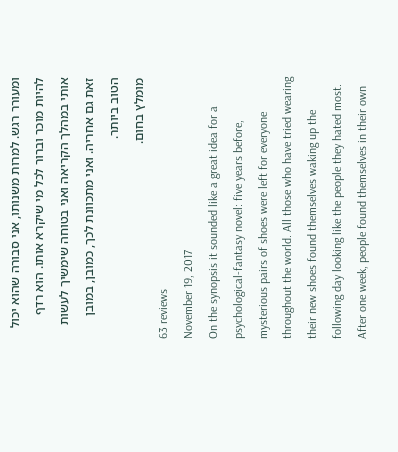ומעורר רגש. למרות משנותו, אני סבורה שהוא יכול להיות מוכר וברור לכל מי שיקרא אותו. הוא רדף אותי במהלך הקריאה ואני בטוחה שימשיך לעשות זאת גם אחריה. ואני מתכוונת לכך, כמובן, במובן הטוב ביותר.
מומלץ בחום.
63 reviews
November 19, 2017
On the synopsis it sounded like a great idea for a psychological-fantasy novel: five years before, mysterious pairs of shoes were left for everyone throughout the world. All those who have tried wearing their new shoes found themselves waking up the following day looking like the people they hated most. After one week, people found themselves in their own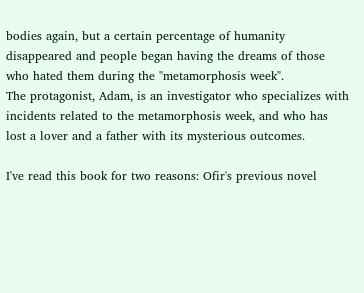bodies again, but a certain percentage of humanity disappeared and people began having the dreams of those who hated them during the "metamorphosis week".
The protagonist, Adam, is an investigator who specializes with incidents related to the metamorphosis week, and who has lost a lover and a father with its mysterious outcomes.

I've read this book for two reasons: Ofir's previous novel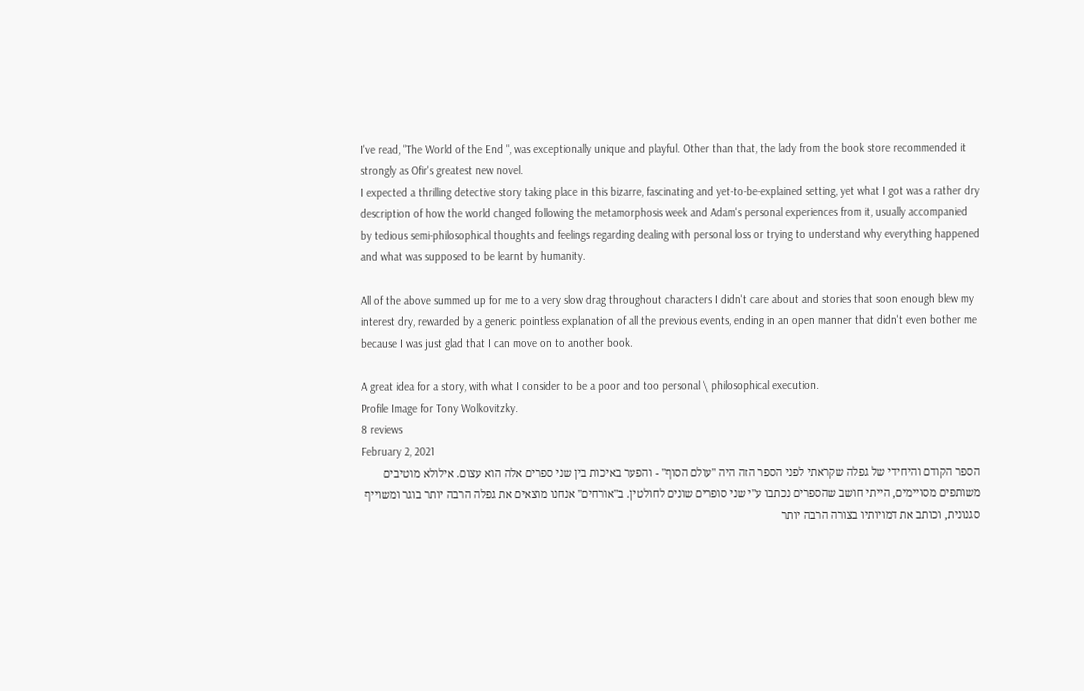I've read, "The World of the End ", was exceptionally unique and playful. Other than that, the lady from the book store recommended it strongly as Ofir's greatest new novel.
I expected a thrilling detective story taking place in this bizarre, fascinating and yet-to-be-explained setting, yet what I got was a rather dry description of how the world changed following the metamorphosis week and Adam's personal experiences from it, usually accompanied by tedious semi-philosophical thoughts and feelings regarding dealing with personal loss or trying to understand why everything happened and what was supposed to be learnt by humanity.

All of the above summed up for me to a very slow drag throughout characters I didn't care about and stories that soon enough blew my interest dry, rewarded by a generic pointless explanation of all the previous events, ending in an open manner that didn't even bother me because I was just glad that I can move on to another book.

A great idea for a story, with what I consider to be a poor and too personal \ philosophical execution.
Profile Image for Tony Wolkovitzky.
8 reviews
February 2, 2021
הספר הקודם והיחידי של גפלה שקראתי לפני הספר הזה היה "עולם הסוף" - והפער באיכות בין שני ספרים אלה הוא עצום. אילולא מוטיבים משותפים מסויימים, הייתי חושב שהספרים נכתבו ע"י שני סופרים שונים לחולטין. ב"אורחים" אנחנו מוצאים את גפלה הרבה יותר בוגר ומשוייף סגנונית, וכותב את דמויותיו בצורה הרבה יותר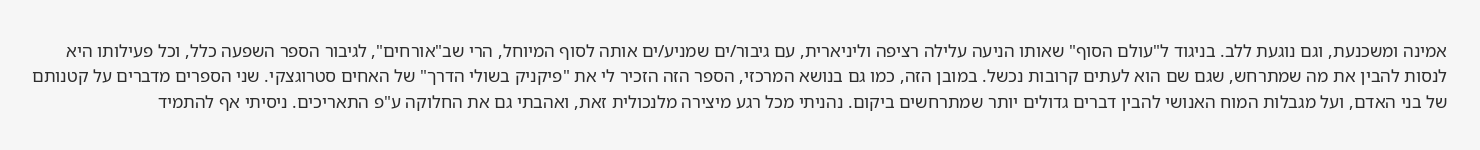אמינה ומשכנעת, וגם נוגעת ללב. בניגוד ל"עולם הסוף" שאותו הניעה עלילה רציפה וליניארית, עם גיבור/ים שמניע/ים אותה לסוף המיוחל, הרי שב"אורחים", לגיבור הספר השפעה כלל, וכל פעילותו היא לנסות להבין את מה שמתרחש, שגם שם הוא לעתים קרובות נכשל. במובן הזה, כמו גם בנושא המרכזי, הספר הזה הזכיר לי את "פיקניק בשולי הדרך" של האחים סטרוגצקי. שני הספרים מדברים על קטנותם של בני האדם, ועל מגבלות המוח האנושי להבין דברים גדולים יותר שמתרחשים ביקום. נהניתי מכל רגע מיצירה מלנכולית זאת, ואהבתי גם את החלוקה ע"פ התאריכים. ניסיתי אף להתמיד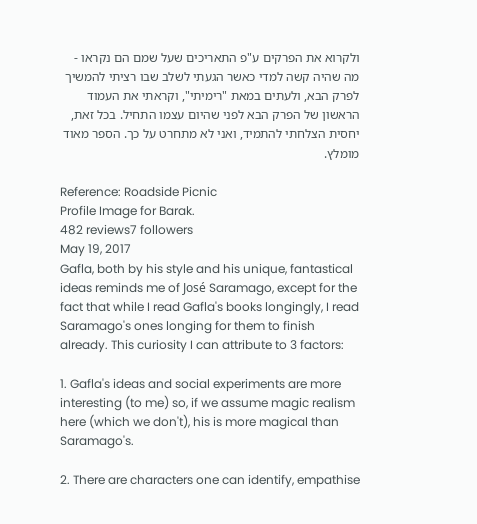ולקרוא את הפרקים ע"פ התאריכים שעל שמם הם נקראו - מה שהיה קשה למדי כאשר הגעתי לשלב שבו רציתי להמשיך לפרק הבא, ולעתים במאת "רימיתי", וקראתי את העמוד הראשון של הפרק הבא לפני שהיום עצמו התחיל. בכל זאת, יחסית הצלחתי להתמיד, ואני לא מתחרט על כך. הספר מאוד מומלץ.

Reference: Roadside Picnic
Profile Image for Barak.
482 reviews7 followers
May 19, 2017
Gafla, both by his style and his unique, fantastical ideas reminds me of José Saramago, except for the fact that while I read Gafla's books longingly, I read Saramago's ones longing for them to finish already. This curiosity I can attribute to 3 factors:

1. Gafla's ideas and social experiments are more interesting (to me) so, if we assume magic realism here (which we don't), his is more magical than Saramago's.

2. There are characters one can identify, empathise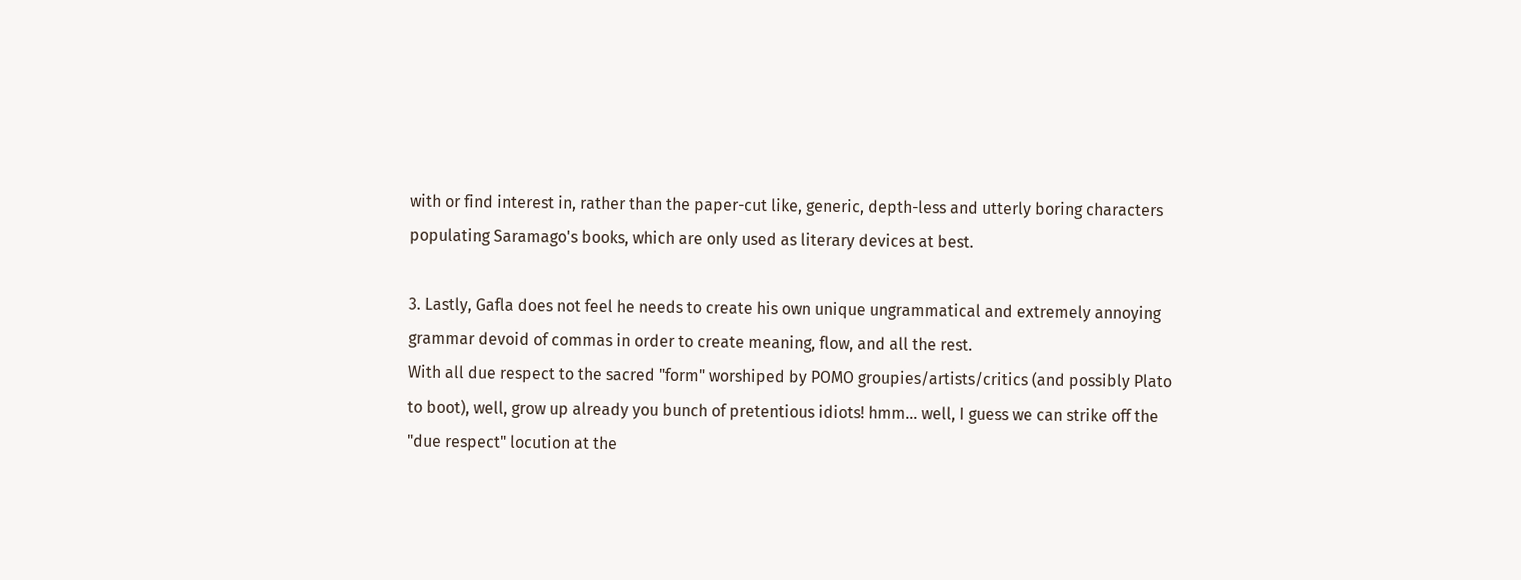with or find interest in, rather than the paper-cut like, generic, depth-less and utterly boring characters populating Saramago's books, which are only used as literary devices at best.

3. Lastly, Gafla does not feel he needs to create his own unique ungrammatical and extremely annoying grammar devoid of commas in order to create meaning, flow, and all the rest.
With all due respect to the sacred "form" worshiped by POMO groupies/artists/critics (and possibly Plato to boot), well, grow up already you bunch of pretentious idiots! hmm... well, I guess we can strike off the "due respect" locution at the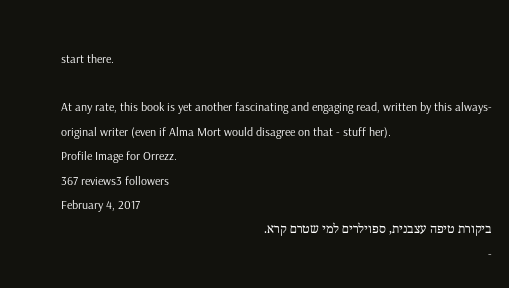start there.

At any rate, this book is yet another fascinating and engaging read, written by this always-original writer (even if Alma Mort would disagree on that - stuff her).
Profile Image for Orrezz.
367 reviews3 followers
February 4, 2017
ביקורת טיפה עצבנית, ספוילרים למי שטרם קרא.
-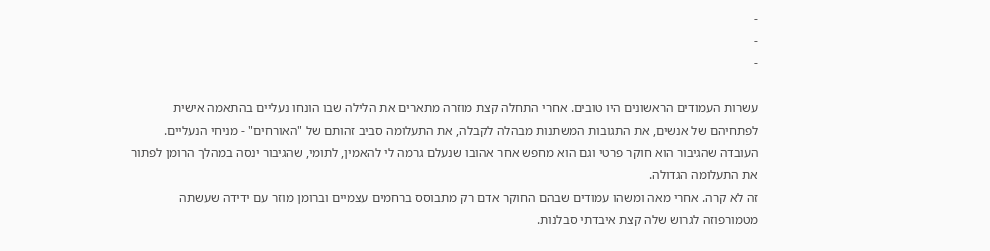-
-
-

עשרות העמודים הראשונים היו טובים. אחרי התחלה קצת מוזרה מתארים את הלילה שבו הונחו נעליים בהתאמה אישית לפתחיהם של אנשים, את התגובות המשתנות מבהלה לקבלה, את התעלומה סביב זהותם של "האורחים" - מניחי הנעליים. העובדה שהגיבור הוא חוקר פרטי וגם הוא מחפש אחר אהובו שנעלם גרמה לי להאמין, לתומי, שהגיבור ינסה במהלך הרומן לפתור את התעלומה הגדולה.
זה לא קרה. אחרי מאה ומשהו עמודים שבהם החוקר אדם רק מתבוסס ברחמים עצמיים וברומן מוזר עם ידידה שעשתה מטמורפוזה לגרוש שלה קצת איבדתי סבלנות.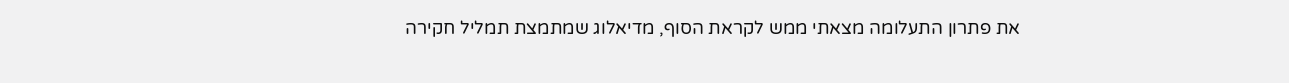את פתרון התעלומה מצאתי ממש לקראת הסוף, מדיאלוג שמתמצת תמליל חקירה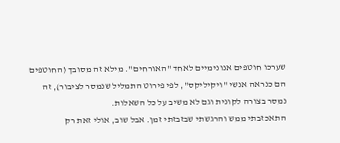שערכו חוטפים אנונימיים לאחד "האורחים". מילא זה מסובך (החוטפים הם כנראה אנשי "ויקיליקס", לפי פירוט התמליל שנמסר לציבור), זה נמסר בצורה לקונית וגם לא משיב על כל השאלות.
התאכזבתי ממש והרגשתי שבזבזתי זמן. אבל שוב, אולי זאת רק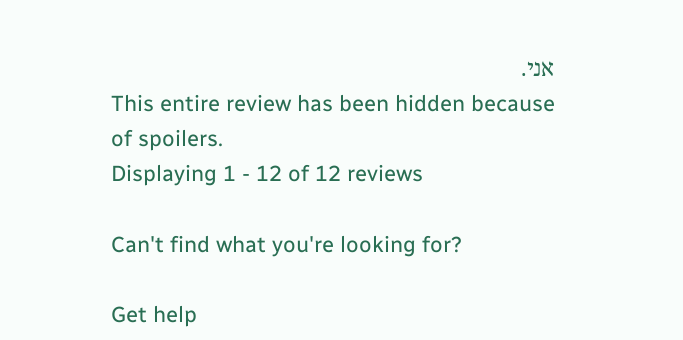אני.
This entire review has been hidden because of spoilers.
Displaying 1 - 12 of 12 reviews

Can't find what you're looking for?

Get help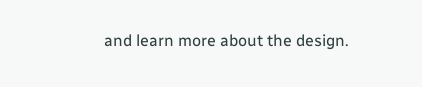and learn more about the design.